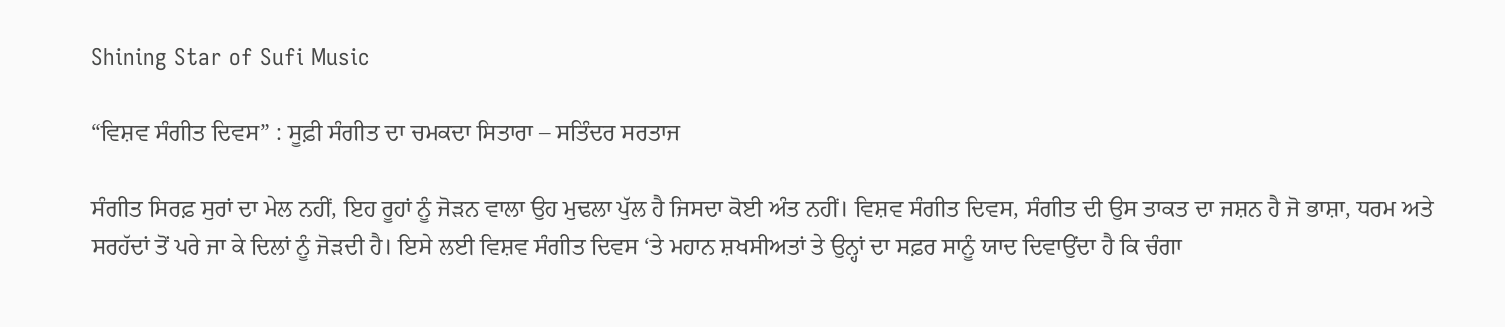Shining Star of Sufi Music

“ਵਿਸ਼ਵ ਸੰਗੀਤ ਦਿਵਸ” : ਸੂਫ਼ੀ ਸੰਗੀਤ ਦਾ ਚਮਕਦਾ ਸਿਤਾਰਾ – ਸਤਿੰਦਰ ਸਰਤਾਜ

ਸੰਗੀਤ ਸਿਰਫ਼ ਸੁਰਾਂ ਦਾ ਮੇਲ ਨਹੀਂ, ਇਹ ਰੂਹਾਂ ਨੂੰ ਜੋੜਨ ਵਾਲਾ ਉਹ ਮੁਢਲਾ ਪੁੱਲ ਹੈ ਜਿਸਦਾ ਕੋਈ ਅੰਤ ਨਹੀਂ। ਵਿਸ਼ਵ ਸੰਗੀਤ ਦਿਵਸ, ਸੰਗੀਤ ਦੀ ਉਸ ਤਾਕਤ ਦਾ ਜਸ਼ਨ ਹੈ ਜੋ ਭਾਸ਼ਾ, ਧਰਮ ਅਤੇ ਸਰਹੱਦਾਂ ਤੋਂ ਪਰੇ ਜਾ ਕੇ ਦਿਲਾਂ ਨੂੰ ਜੋੜਦੀ ਹੈ। ਇਸੇ ਲਈ ਵਿਸ਼ਵ ਸੰਗੀਤ ਦਿਵਸ ‘ਤੇ ਮਹਾਨ ਸ਼ਖਸੀਅਤਾਂ ਤੇ ਉਨ੍ਹਾਂ ਦਾ ਸਫ਼ਰ ਸਾਨੂੰ ਯਾਦ ਦਿਵਾਉਂਦਾ ਹੈ ਕਿ ਚੰਗਾ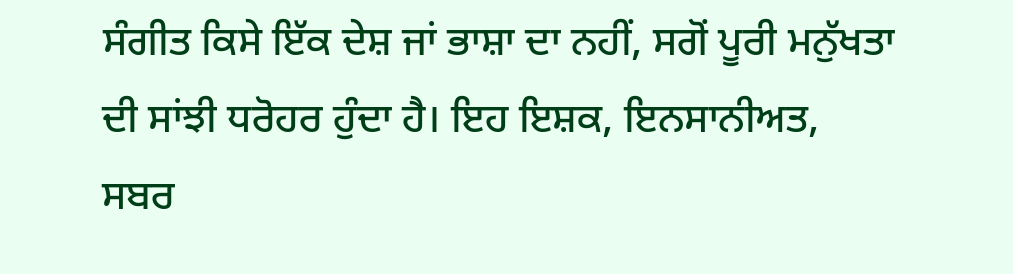ਸੰਗੀਤ ਕਿਸੇ ਇੱਕ ਦੇਸ਼ ਜਾਂ ਭਾਸ਼ਾ ਦਾ ਨਹੀਂ, ਸਗੋਂ ਪੂਰੀ ਮਨੁੱਖਤਾ ਦੀ ਸਾਂਝੀ ਧਰੋਹਰ ਹੁੰਦਾ ਹੈ। ਇਹ ਇਸ਼ਕ, ਇਨਸਾਨੀਅਤ, ਸਬਰ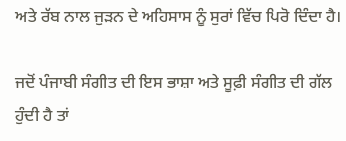ਅਤੇ ਰੱਬ ਨਾਲ ਜੁੜਨ ਦੇ ਅਹਿਸਾਸ ਨੂੰ ਸੁਰਾਂ ਵਿੱਚ ਪਿਰੋ ਦਿੰਦਾ ਹੈ।

ਜਦੋਂ ਪੰਜਾਬੀ ਸੰਗੀਤ ਦੀ ਇਸ ਭਾਸ਼ਾ ਅਤੇ ਸੂਫ਼ੀ ਸੰਗੀਤ ਦੀ ਗੱਲ ਹੁੰਦੀ ਹੈ ਤਾਂ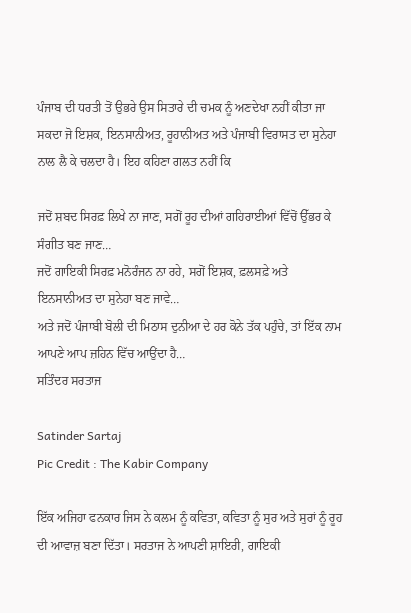ਪੰਜਾਬ ਦੀ ਧਰਤੀ ਤੋਂ ਉਭਰੇ ਉਸ ਸਿਤਾਰੇ ਦੀ ਚਮਕ ਨੂੰ ਅਣਦੇਖਾ ਨਹੀਂ ਕੀਤਾ ਜਾ ਸਕਦਾ ਜੋ ਇਸ਼ਕ, ਇਨਸਾਨੀਅਤ, ਰੂਹਾਨੀਅਤ ਅਤੇ ਪੰਜਾਬੀ ਵਿਰਾਸਤ ਦਾ ਸੁਨੇਹਾ ਨਾਲ ਲੈ ਕੇ ਚਲਦਾ ਹੈ। ਇਹ ਕਹਿਣਾ ਗਲਤ ਨਹੀਂ ਕਿ

ਜਦੋਂ ਸ਼ਬਦ ਸਿਰਫ਼ ਲਿਖੇ ਨਾ ਜਾਣ, ਸਗੋਂ ਰੂਹ ਦੀਆਂ ਗਹਿਰਾਈਆਂ ਵਿੱਚੋਂ ਉੱਭਰ ਕੇ ਸੰਗੀਤ ਬਣ ਜਾਣ…
ਜਦੋਂ ਗਾਇਕੀ ਸਿਰਫ਼ ਮਨੋਰੰਜਨ ਨਾ ਰਹੇ, ਸਗੋਂ ਇਸ਼ਕ, ਫ਼ਲਸਫ਼ੇ ਅਤੇ ਇਨਸਾਨੀਅਤ ਦਾ ਸੁਨੇਹਾ ਬਣ ਜਾਵੇ…
ਅਤੇ ਜਦੋਂ ਪੰਜਾਬੀ ਬੋਲੀ ਦੀ ਮਿਠਾਸ ਦੁਨੀਆ ਦੇ ਹਰ ਕੋਨੇ ਤੱਕ ਪਹੁੰਚੇ, ਤਾਂ ਇੱਕ ਨਾਮ ਆਪਣੇ ਆਪ ਜ਼ਹਿਨ ਵਿੱਚ ਆਉਂਦਾ ਹੈ…
ਸਤਿੰਦਰ ਸਰਤਾਜ

Satinder Sartaj
Pic Credit : The Kabir Company

ਇੱਕ ਅਜਿਹਾ ਫਨਕਾਰ ਜਿਸ ਨੇ ਕਲਮ ਨੂੰ ਕਵਿਤਾ, ਕਵਿਤਾ ਨੂੰ ਸੁਰ ਅਤੇ ਸੁਰਾਂ ਨੂੰ ਰੂਹ ਦੀ ਆਵਾਜ਼ ਬਣਾ ਦਿੱਤਾ। ਸਰਤਾਜ ਨੇ ਆਪਣੀ ਸ਼ਾਇਰੀ, ਗਾਇਕੀ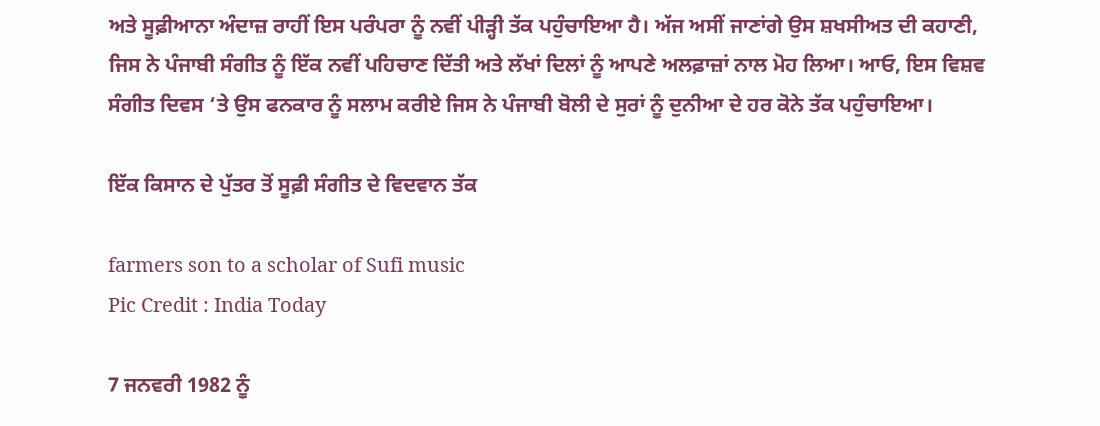ਅਤੇ ਸੂਫ਼ੀਆਨਾ ਅੰਦਾਜ਼ ਰਾਹੀਂ ਇਸ ਪਰੰਪਰਾ ਨੂੰ ਨਵੀਂ ਪੀੜ੍ਹੀ ਤੱਕ ਪਹੁੰਚਾਇਆ ਹੈ। ਅੱਜ ਅਸੀਂ ਜਾਣਾਂਗੇ ਉਸ ਸ਼ਖਸੀਅਤ ਦੀ ਕਹਾਣੀ, ਜਿਸ ਨੇ ਪੰਜਾਬੀ ਸੰਗੀਤ ਨੂੰ ਇੱਕ ਨਵੀਂ ਪਹਿਚਾਣ ਦਿੱਤੀ ਅਤੇ ਲੱਖਾਂ ਦਿਲਾਂ ਨੂੰ ਆਪਣੇ ਅਲਫ਼ਾਜ਼ਾਂ ਨਾਲ ਮੋਹ ਲਿਆ। ਆਓ, ਇਸ ਵਿਸ਼ਵ ਸੰਗੀਤ ਦਿਵਸ ‘ਤੇ ਉਸ ਫਨਕਾਰ ਨੂੰ ਸਲਾਮ ਕਰੀਏ ਜਿਸ ਨੇ ਪੰਜਾਬੀ ਬੋਲੀ ਦੇ ਸੁਰਾਂ ਨੂੰ ਦੁਨੀਆ ਦੇ ਹਰ ਕੋਨੇ ਤੱਕ ਪਹੁੰਚਾਇਆ।

ਇੱਕ ਕਿਸਾਨ ਦੇ ਪੁੱਤਰ ਤੋਂ ਸੂਫ਼ੀ ਸੰਗੀਤ ਦੇ ਵਿਦਵਾਨ ਤੱਕ

farmers son to a scholar of Sufi music
Pic Credit : India Today

7 ਜਨਵਰੀ 1982 ਨੂੰ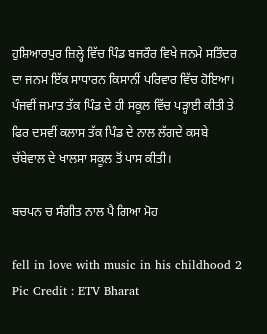ਹੁਸ਼ਿਆਰਪੁਰ ਜ਼ਿਲ੍ਹੇ ਵਿੱਚ ਪਿੰਡ ਬਜਰੌਰ ਵਿਖੇ ਜਨਮੇ ਸਤਿੰਦਰ ਦਾ ਜਨਮ ਇੱਕ ਸਾਧਾਰਨ ਕਿਸਾਨੀਂ ਪਰਿਵਾਰ ਵਿੱਚ ਹੋਇਆ। ਪੰਜਵੀਂ ਜਮਾਤ ਤੱਕ ਪਿੰਡ ਦੇ ਹੀ ਸਕੂਲ ਵਿੱਚ ਪੜ੍ਹਾਈ ਕੀਤੀ ਤੇ ਫਿਰ ਦਸਵੀਂ ਕਲਾਸ ਤੱਕ ਪਿੰਡ ਦੇ ਨਾਲ ਲੱਗਦੇ ਕਸਬੇ ਚੱਬੇਵਾਲ ਦੇ ਖਾਲਸਾ ਸਕੂਲ ਤੋਂ ਪਾਸ ਕੀਤੀ।

ਬਚਪਨ ਚ ਸੰਗੀਤ ਨਾਲ ਪੈ ਗਿਆ ਮੋਹ

fell in love with music in his childhood 2
Pic Credit : ETV Bharat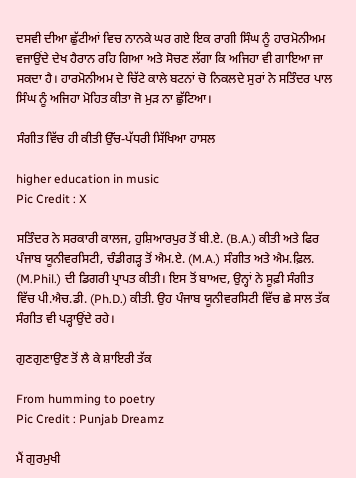ਦਸਵੀ ਦੀਆ ਛੁੱਟੀਆਂ ਵਿਚ ਨਾਨਕੇ ਘਰ ਗਏ ਇਕ ਰਾਗੀ ਸਿੰਘ ਨੂੰ ਹਾਰਮੋਨੀਅਮ ਵਜਾਉਂਦੇ ਦੇਖ ਹੈਰਾਨ ਰਹਿ ਗਿਆ ਅਤੇ ਸੋਚਣ ਲੱਗਾ ਕਿ ਅਜਿਹਾ ਵੀ ਗਾਇਆ ਜਾ ਸਕਦਾ ਹੈ। ਹਾਰਮੋਨੀਅਮ ਦੇ ਚਿੱਟੇ ਕਾਲੇ ਬਟਨਾਂ ਚੋ ਨਿਕਲਦੇ ਸੁਰਾਂ ਨੇ ਸਤਿੰਦਰ ਪਾਲ ਸਿੰਘ ਨੂੰ ਅਜਿਹਾ ਮੋਹਿਤ ਕੀਤਾ ਜੋ ਮੁੜ ਨਾ ਛੁੱਟਿਆ।

ਸੰਗੀਤ ਵਿੱਚ ਹੀ ਕੀਤੀ ਉੱਚ-ਪੱਧਰੀ ਸਿੱਖਿਆ ਹਾਸਲ

higher education in music
Pic Credit : X

ਸਤਿੰਦਰ ਨੇ ਸਰਕਾਰੀ ਕਾਲਜ, ਹੁਸ਼ਿਆਰਪੁਰ ਤੋਂ ਬੀ.ਏ. (B.A.) ਕੀਤੀ ਅਤੇ ਫਿਰ ਪੰਜਾਬ ਯੂਨੀਵਰਸਿਟੀ, ਚੰਡੀਗੜ੍ਹ ਤੋਂ ਐਮ.ਏ. (M.A.) ਸੰਗੀਤ ਅਤੇ ਐਮ.ਫ਼ਿਲ. (M.Phil.) ਦੀ ਡਿਗਰੀ ਪ੍ਰਾਪਤ ਕੀਤੀ। ਇਸ ਤੋਂ ਬਾਅਦ, ਉਨ੍ਹਾਂ ਨੇ ਸੂਫ਼ੀ ਸੰਗੀਤ ਵਿੱਚ ਪੀ.ਐਚ.ਡੀ. (Ph.D.) ਕੀਤੀ. ਉਹ ਪੰਜਾਬ ਯੂਨੀਵਰਸਿਟੀ ਵਿੱਚ ਛੇ ਸਾਲ ਤੱਕ ਸੰਗੀਤ ਵੀ ਪੜ੍ਹਾਉਂਦੇ ਰਹੇ।

ਗੁਣਗੁਣਾਉਣ ਤੋਂ ਲੈ ਕੇ ਸ਼ਾਇਰੀ ਤੱਕ

From humming to poetry
Pic Credit : Punjab Dreamz

ਮੈਂ ਗੁਰਮੁਖੀ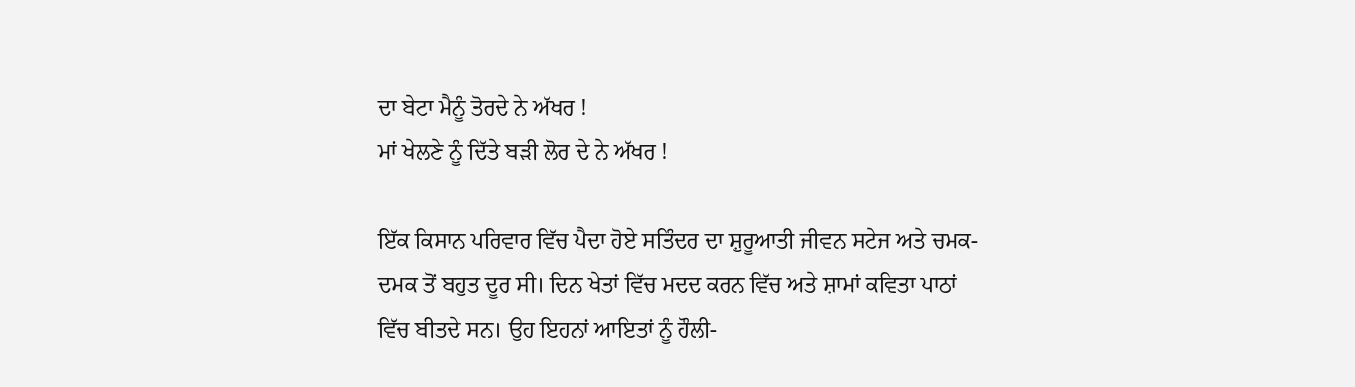ਦਾ ਬੇਟਾ ਮੈਨੂੰ ਤੋਰਦੇ ਨੇ ਅੱਖਰ !
ਮਾਂ ਖੇਲਣੇ ਨੂੰ ਦਿੱਤੇ ਬੜੀ ਲੋਰ ਦੇ ਨੇ ਅੱਖਰ !

ਇੱਕ ਕਿਸਾਨ ਪਰਿਵਾਰ ਵਿੱਚ ਪੈਦਾ ਹੋਏ ਸਤਿੰਦਰ ਦਾ ਸ਼ੁਰੂਆਤੀ ਜੀਵਨ ਸਟੇਜ ਅਤੇ ਚਮਕ-ਦਮਕ ਤੋਂ ਬਹੁਤ ਦੂਰ ਸੀ। ਦਿਨ ਖੇਤਾਂ ਵਿੱਚ ਮਦਦ ਕਰਨ ਵਿੱਚ ਅਤੇ ਸ਼ਾਮਾਂ ਕਵਿਤਾ ਪਾਠਾਂ ਵਿੱਚ ਬੀਤਦੇ ਸਨ। ਉਹ ਇਹਨਾਂ ਆਇਤਾਂ ਨੂੰ ਹੌਲੀ-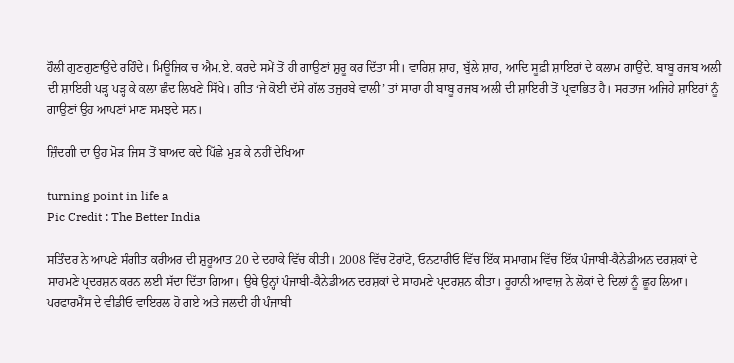ਹੌਲੀ ਗੁਣਗੁਣਾਉਂਦੇ ਰਹਿੰਦੇ। ਮਿਊਜਿਕ ਚ ਐਮ.ਏ. ਕਰਦੇ ਸਮੇਂ ਤੋਂ ਹੀ ਗਾਉਣਾਂ ਸ਼ੁਰੂ ਕਰ ਦਿੱਤਾ ਸੀ। ਵਾਰਿਸ਼ ਸ਼ਾਹ, ਬੁੱਲੇ ਸ਼ਾਹ, ਆਦਿ ਸੂਫ਼ੀ ਸ਼ਾਇਰਾਂ ਦੇ ਕਲਾਮ ਗਾਉਂਦੇ. ਬਾਬੂ ਰਜਬ ਅਲੀ ਦੀ ਸ਼ਾਇਰੀ ਪੜ੍ਹ ਪੜ੍ਹ ਕੇ ਕਲਾ ਛੰਦ ਲਿਖਣੇ ਸਿੱਖੇ। ਗੀਤ ‘ਜੇ ਕੋਈ ਦੱਸੇ ਗੱਲ ਤਜੁਰਬੇ ਵਾਲੀ’ ਤਾਂ ਸਾਰਾ ਹੀ ਬਾਬੂ ਰਜਬ ਅਲੀ ਦੀ ਸ਼ਾਇਰੀ ਤੋਂ ਪ੍ਰਵਾਭਿਤ ਹੈ। ਸਰਤਾਜ ਅਜਿਹੇ ਸ਼ਾਇਰਾਂ ਨੂੰ ਗਾਉਣਾਂ ਉਹ ਆਪਣਾਂ ਮਾਣ ਸਮਝਦੇ ਸਨ।

ਜ਼ਿੰਦਗੀ ਦਾ ਉਹ ਮੋੜ ਜਿਸ ਤੋਂ ਬਾਅਦ ਕਦੇ ਪਿੱਛੇ ਮੁੜ ਕੇ ਨਹੀਂ ਦੇਖਿਆ

turning point in life a
Pic Credit : The Better India

ਸਤਿੰਦਰ ਨੇ ਆਪਣੇ ਸੰਗੀਤ ਕਰੀਅਰ ਦੀ ਸ਼ੁਰੂਆਤ 20 ਦੇ ਦਹਾਕੇ ਵਿੱਚ ਕੀਤੀ। 2008 ਵਿੱਚ ਟੋਰਾਂਟੋ, ਓਨਟਾਰੀਓ ਵਿੱਚ ਇੱਕ ਸਮਾਗਮ ਵਿੱਚ ਇੱਕ ਪੰਜਾਬੀ-ਕੈਨੇਡੀਅਨ ਦਰਸ਼ਕਾਂ ਦੇ ਸਾਹਮਣੇ ਪ੍ਰਦਰਸ਼ਨ ਕਰਨ ਲਈ ਸੱਦਾ ਦਿੱਤਾ ਗਿਆ। ਉਥੇ ਉਨ੍ਹਾਂ ਪੰਜਾਬੀ-ਕੈਨੇਡੀਅਨ ਦਰਸ਼ਕਾਂ ਦੇ ਸਾਹਮਣੇ ਪ੍ਰਦਰਸ਼ਨ ਕੀਤਾ। ਰੂਹਾਨੀ ਆਵਾਜ਼ ਨੇ ਲੋਕਾਂ ਦੇ ਦਿਲਾਂ ਨੂੰ ਛੂਹ ਲਿਆ। ਪਰਫਾਰਮੈਂਸ ਦੇ ਵੀਡੀਓ ਵਾਇਰਲ ਹੋ ਗਏ ਅਤੇ ਜਲਦੀ ਹੀ ਪੰਜਾਬੀ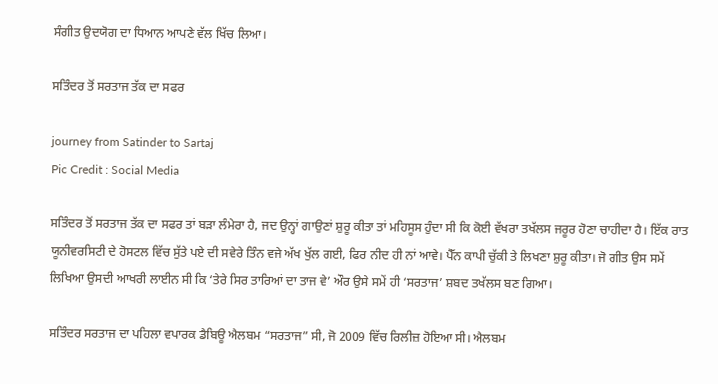ਸੰਗੀਤ ਉਦਯੋਗ ਦਾ ਧਿਆਨ ਆਪਣੇ ਵੱਲ ਖਿੱਚ ਲਿਆ।

ਸਤਿੰਦਰ ਤੋਂ ਸਰਤਾਜ ਤੱਕ ਦਾ ਸਫਰ

journey from Satinder to Sartaj
Pic Credit : Social Media

ਸਤਿੰਦਰ ਤੋਂ ਸਰਤਾਜ ਤੱਕ ਦਾ ਸਫਰ ਤਾਂ ਬੜਾ ਲੰਮੇਰਾ ਹੈ, ਜਦ ਉਨ੍ਹਾਂ ਗਾਉਣਾਂ ਸ਼ੁਰੂ ਕੀਤਾ ਤਾਂ ਮਹਿਸੂਸ ਹੁੰਦਾ ਸੀ ਕਿ ਕੋਈ ਵੱਖਰਾ ਤਖੱਲਸ ਜਰੂਰ ਹੋਣਾ ਚਾਹੀਦਾ ਹੈ। ਇੱਕ ਰਾਤ ਯੂਨੀਵਰਸਿਟੀ ਦੇ ਹੋਸਟਲ ਵਿੱਚ ਸੁੱਤੇ ਪਏ ਦੀ ਸਵੇਰੇ ਤਿੰਨ ਵਜੇ ਅੱਖ ਖੁੱਲ ਗਈ, ਫਿਰ ਨੀਦ ਹੀ ਨਾਂ ਆਵੇ। ਪੈੱਨ ਕਾਪੀ ਚੁੱਕੀ ਤੇ ਲਿਖਣਾ ਸ਼ੁਰੂ ਕੀਤਾ। ਜੋ ਗੀਤ ਉਸ ਸਮੇਂ ਲਿਖਿਆ ਉਸਦੀ ਆਖਰੀ ਲਾਈਨ ਸੀ ਕਿ ‘ਤੇਰੇ ਸਿਰ ਤਾਰਿਆਂ ਦਾ ਤਾਜ ਵੇ’ ਔਰ ਉਸੇ ਸਮੇਂ ਹੀ ‘ਸਰਤਾਜ’ ਸ਼ਬਦ ਤਖੱਲਸ ਬਣ ਗਿਆ।

ਸਤਿੰਦਰ ਸਰਤਾਜ ਦਾ ਪਹਿਲਾ ਵਪਾਰਕ ਡੈਬਿਊ ਐਲਬਮ “ਸਰਤਾਜ” ਸੀ, ਜੋ 2009 ਵਿੱਚ ਰਿਲੀਜ਼ ਹੋਇਆ ਸੀ। ਐਲਬਮ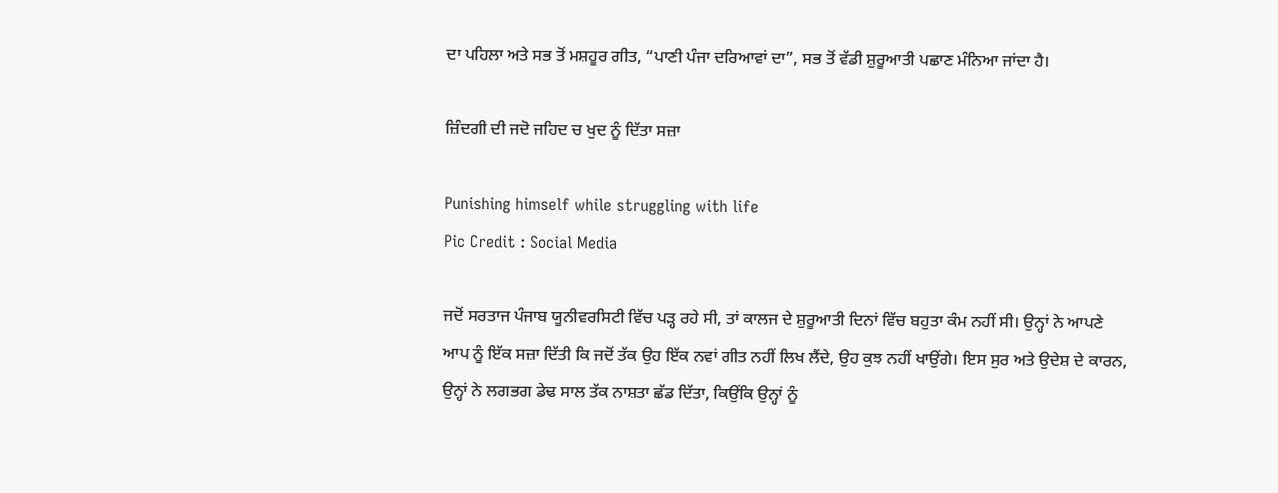ਦਾ ਪਹਿਲਾ ਅਤੇ ਸਭ ਤੋਂ ਮਸ਼ਹੂਰ ਗੀਤ, “ਪਾਣੀ ਪੰਜਾ ਦਰਿਆਵਾਂ ਦਾ”, ਸਭ ਤੋਂ ਵੱਡੀ ਸ਼ੁਰੂਆਤੀ ਪਛਾਣ ਮੰਨਿਆ ਜਾਂਦਾ ਹੈ।

ਜ਼ਿੰਦਗੀ ਦੀ ਜਦੋ ਜਹਿਦ ਚ ਖੁਦ ਨੂੰ ਦਿੱਤਾ ਸਜ਼ਾ

Punishing himself while struggling with life
Pic Credit : Social Media

ਜਦੋਂ ਸਰਤਾਜ ਪੰਜਾਬ ਯੂਨੀਵਰਸਿਟੀ ਵਿੱਚ ਪੜ੍ਹ ਰਹੇ ਸੀ, ਤਾਂ ਕਾਲਜ ਦੇ ਸ਼ੁਰੂਆਤੀ ਦਿਨਾਂ ਵਿੱਚ ਬਹੁਤਾ ਕੰਮ ਨਹੀਂ ਸੀ। ਉਨ੍ਹਾਂ ਨੇ ਆਪਣੇ ਆਪ ਨੂੰ ਇੱਕ ਸਜ਼ਾ ਦਿੱਤੀ ਕਿ ਜਦੋਂ ਤੱਕ ਉਹ ਇੱਕ ਨਵਾਂ ਗੀਤ ਨਹੀਂ ਲਿਖ ਲੈਂਦੇ, ਉਹ ਕੁਝ ਨਹੀਂ ਖਾਉਂਗੇ। ਇਸ ਸੁਰ ਅਤੇ ਉਦੇਸ਼ ਦੇ ਕਾਰਨ, ਉਨ੍ਹਾਂ ਨੇ ਲਗਭਗ ਡੇਢ ਸਾਲ ਤੱਕ ਨਾਸ਼ਤਾ ਛੱਡ ਦਿੱਤਾ, ਕਿਉਂਕਿ ਉਨ੍ਹਾਂ ਨੂੰ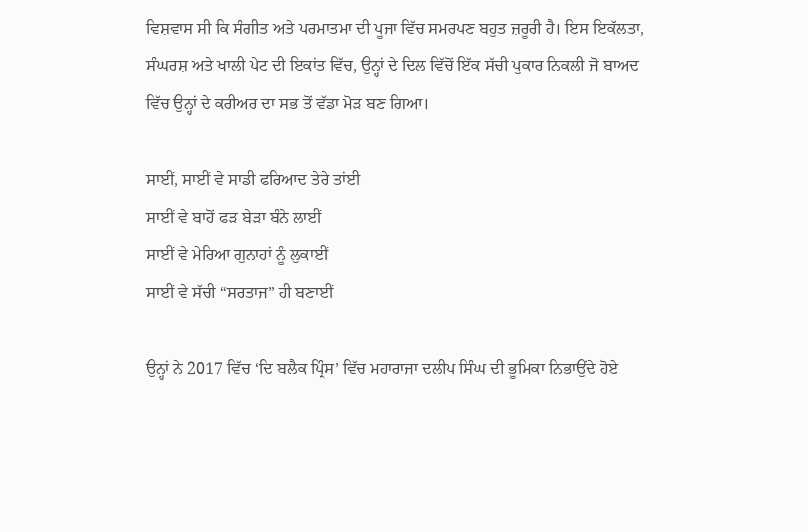ਵਿਸ਼ਵਾਸ ਸੀ ਕਿ ਸੰਗੀਤ ਅਤੇ ਪਰਮਾਤਮਾ ਦੀ ਪੂਜਾ ਵਿੱਚ ਸਮਰਪਣ ਬਹੁਤ ਜ਼ਰੂਰੀ ਹੈ। ਇਸ ਇਕੱਲਤਾ, ਸੰਘਰਸ਼ ਅਤੇ ਖਾਲੀ ਪੇਟ ਦੀ ਇਕਾਂਤ ਵਿੱਚ, ਉਨ੍ਹਾਂ ਦੇ ਦਿਲ ਵਿੱਚੋਂ ਇੱਕ ਸੱਚੀ ਪੁਕਾਰ ਨਿਕਲੀ ਜੋ ਬਾਅਦ ਵਿੱਚ ਉਨ੍ਹਾਂ ਦੇ ਕਰੀਅਰ ਦਾ ਸਭ ਤੋਂ ਵੱਡਾ ਮੋੜ ਬਣ ਗਿਆ।

ਸਾਈਂ, ਸਾਈਂ ਵੇ ਸਾਡੀ ਫਰਿਆਦ ਤੇਰੇ ਤਾਂਈ
ਸਾਈਂ ਵੇ ਬਾਹੋਂ ਫੜ ਬੇੜਾ ਬੰਨੇ ਲਾਈਂ
ਸਾਈਂ ਵੇ ਮੇਰਿਆ ਗੁਨਾਹਾਂ ਨੂੰ ਲੁਕਾਈਂ
ਸਾਈਂ ਵੇ ਸੱਚੀ “ਸਰਤਾਜ” ਹੀ ਬਣਾਈਂ

ਉਨ੍ਹਾਂ ਨੇ 2017 ਵਿੱਚ ‘ਦਿ ਬਲੈਕ ਪ੍ਰਿੰਸ’ ਵਿੱਚ ਮਹਾਰਾਜਾ ਦਲੀਪ ਸਿੰਘ ਦੀ ਭੂਮਿਕਾ ਨਿਭਾਉਂਦੇ ਹੋਏ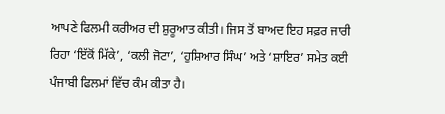ਆਪਣੇ ਫਿਲਮੀ ਕਰੀਅਰ ਦੀ ਸ਼ੁਰੂਆਤ ਕੀਤੀ। ਜਿਸ ਤੋਂ ਬਾਅਦ ਇਹ ਸਫ਼ਰ ਜਾਰੀ ਰਿਹਾ ‘ਇੱਕੋਂ ਮਿੱਕੇ’, ‘ਕਲੀ ਜੋਟਾ’, ‘ਹੁਸ਼ਿਆਰ ਸਿੰਘ’ ਅਤੇ ‘ਸ਼ਾਇਰ’ ਸਮੇਤ ਕਈ ਪੰਜਾਬੀ ਫਿਲਮਾਂ ਵਿੱਚ ਕੰਮ ਕੀਤਾ ਹੈ।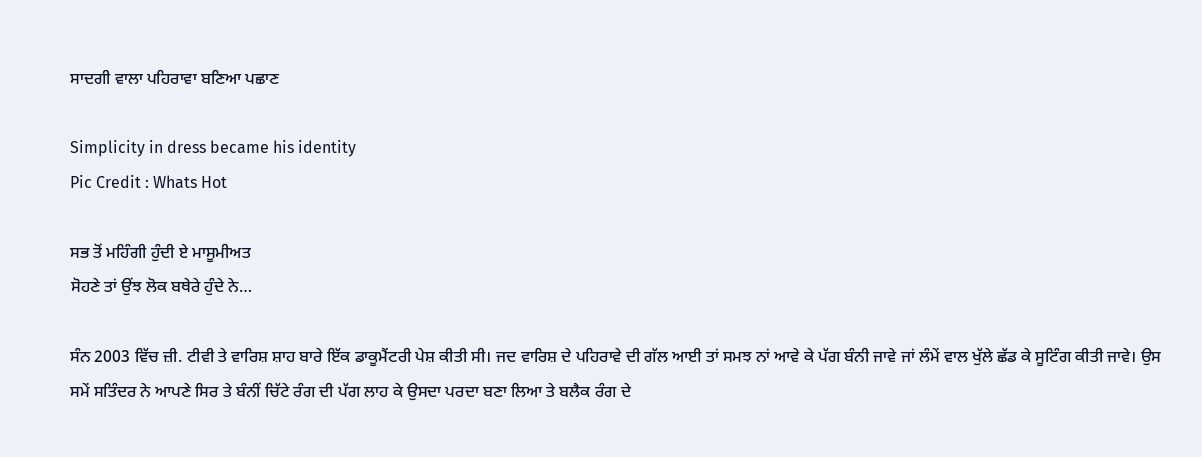ਸਾਦਗੀ ਵਾਲਾ ਪਹਿਰਾਵਾ ਬਣਿਆ ਪਛਾਣ

Simplicity in dress became his identity
Pic Credit : Whats Hot

ਸਭ ਤੋਂ ਮਹਿੰਗੀ ਹੁੰਦੀ ਏ ਮਾਸੂਮੀਅਤ
ਸੋਹਣੇ ਤਾਂ ਉਂਝ ਲੋਕ ਬਥੇਰੇ ਹੁੰਦੇ ਨੇ…

ਸੰਨ 2003 ਵਿੱਚ ਜ਼ੀ. ਟੀਵੀ ਤੇ ਵਾਰਿਸ਼ ਸ਼ਾਹ ਬਾਰੇ ਇੱਕ ਡਾਕੂਮੈਂਟਰੀ ਪੇਸ਼ ਕੀਤੀ ਸੀ। ਜਦ ਵਾਰਿਸ਼ ਦੇ ਪਹਿਰਾਵੇ ਦੀ ਗੱਲ ਆਈ ਤਾਂ ਸਮਝ ਨਾਂ ਆਵੇ ਕੇ ਪੱਗ ਬੰਨੀ ਜਾਵੇ ਜਾਂ ਲੰਮੇਂ ਵਾਲ ਖੁੱਲੇ ਛੱਡ ਕੇ ਸੂਟਿੰਗ ਕੀਤੀ ਜਾਵੇ। ਉਸ ਸਮੇਂ ਸਤਿੰਦਰ ਨੇ ਆਪਣੇ ਸਿਰ ਤੇ ਬੰਨੀਂ ਚਿੱਟੇ ਰੰਗ ਦੀ ਪੱਗ ਲਾਹ ਕੇ ਉਸਦਾ ਪਰਦਾ ਬਣਾ ਲਿਆ ਤੇ ਬਲੈਕ ਰੰਗ ਦੇ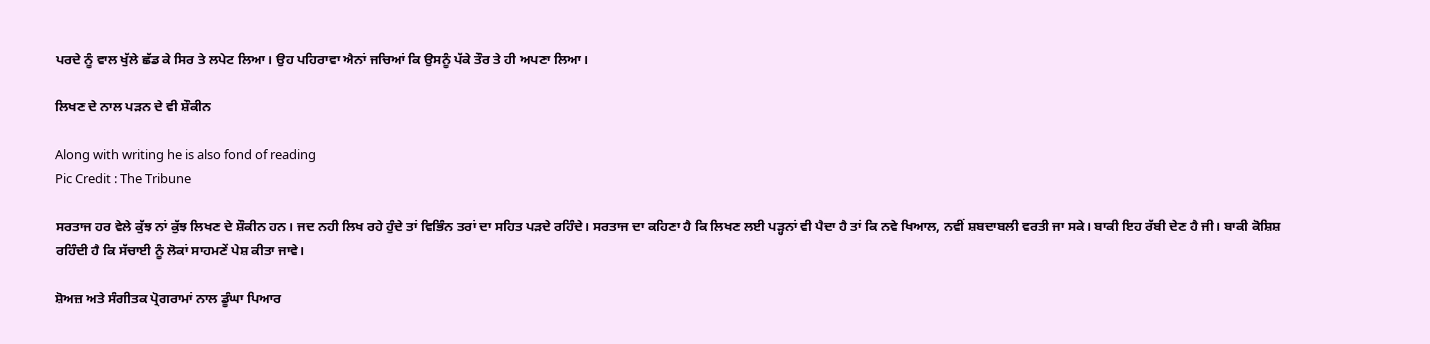ਪਰਦੇ ਨੂੰ ਵਾਲ ਖੁੱਲੇ ਛੱਡ ਕੇ ਸਿਰ ਤੇ ਲਪੇਟ ਲਿਆ। ਉਹ ਪਹਿਰਾਵਾ ਐਨਾਂ ਜਚਿਆਂ ਕਿ ਉਸਨੂੰ ਪੱਕੇ ਤੌਰ ਤੇ ਹੀ ਅਪਣਾ ਲਿਆ।

ਲਿਖਣ ਦੇ ਨਾਲ ਪੜਨ ਦੇ ਵੀ ਸ਼ੌਕੀਨ

Along with writing he is also fond of reading
Pic Credit : The Tribune

ਸਰਤਾਜ ਹਰ ਵੇਲੇ ਕੁੱਝ ਨਾਂ ਕੁੱਝ ਲਿਖਣ ਦੇ ਸ਼ੌਕੀਨ ਹਨ। ਜਦ ਨਹੀ ਲਿਖ ਰਹੇ ਹੁੰਦੇ ਤਾਂ ਵਿਭਿੰਨ ਤਰਾਂ ਦਾ ਸਹਿਤ ਪੜਦੇ ਰਹਿੰਦੇ। ਸਰਤਾਜ ਦਾ ਕਹਿਣਾ ਹੈ ਕਿ ਲਿਖਣ ਲਈ ਪੜ੍ਹਨਾਂ ਵੀ ਪੈਦਾ ਹੈ ਤਾਂ ਕਿ ਨਵੇ ਖਿਆਲ, ਨਵੀਂ ਸ਼ਬਦਾਬਲੀ ਵਰਤੀ ਜਾ ਸਕੇ। ਬਾਕੀ ਇਹ ਰੱਬੀ ਦੇਣ ਹੈ ਜੀ। ਬਾਕੀ ਕੋਸ਼ਿਸ਼ ਰਹਿੰਦੀ ਹੈ ਕਿ ਸੱਚਾਈ ਨੂੰ ਲੋਕਾਂ ਸਾਹਮਣੇਂ ਪੇਸ਼ ਕੀਤਾ ਜਾਵੇ।

ਸ਼ੋਅਜ਼ ਅਤੇ ਸੰਗੀਤਕ ਪ੍ਰੋਗਰਾਮਾਂ ਨਾਲ ਡੂੰਘਾ ਪਿਆਰ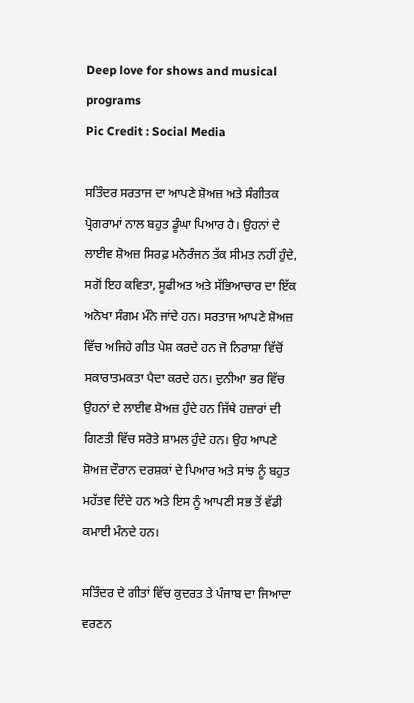Deep love for shows and musical programs
Pic Credit : Social Media

ਸਤਿੰਦਰ ਸਰਤਾਜ ਦਾ ਆਪਣੇ ਸ਼ੋਅਜ਼ ਅਤੇ ਸੰਗੀਤਕ ਪ੍ਰੋਗਰਾਮਾਂ ਨਾਲ ਬਹੁਤ ਡੂੰਘਾ ਪਿਆਰ ਹੈ। ਉਹਨਾਂ ਦੇ ਲਾਈਵ ਸ਼ੋਅਜ਼ ਸਿਰਫ਼ ਮਨੋਰੰਜਨ ਤੱਕ ਸੀਮਤ ਨਹੀਂ ਹੁੰਦੇ, ਸਗੋਂ ਇਹ ਕਵਿਤਾ, ਸੂਫੀਅਤ ਅਤੇ ਸੱਭਿਆਚਾਰ ਦਾ ਇੱਕ ਅਨੋਖਾ ਸੰਗਮ ਮੰਨੇ ਜਾਂਦੇ ਹਨ। ਸਰਤਾਜ ਆਪਣੇ ਸ਼ੋਅਜ਼ ਵਿੱਚ ਅਜਿਹੇ ਗੀਤ ਪੇਸ਼ ਕਰਦੇ ਹਨ ਜੋ ਨਿਰਾਸ਼ਾ ਵਿੱਚੋਂ ਸਕਾਰਾਤਮਕਤਾ ਪੈਦਾ ਕਰਦੇ ਹਨ। ਦੁਨੀਆ ਭਰ ਵਿੱਚ ਉਹਨਾਂ ਦੇ ਲਾਈਵ ਸ਼ੋਅਜ਼ ਹੁੰਦੇ ਹਨ ਜਿੱਥੇ ਹਜ਼ਾਰਾਂ ਦੀ ਗਿਣਤੀ ਵਿੱਚ ਸਰੋਤੇ ਸ਼ਾਮਲ ਹੁੰਦੇ ਹਨ। ਉਹ ਆਪਣੇ ਸ਼ੋਅਜ਼ ਦੌਰਾਨ ਦਰਸ਼ਕਾਂ ਦੇ ਪਿਆਰ ਅਤੇ ਸਾਂਝ ਨੂੰ ਬਹੁਤ ਮਹੱਤਵ ਦਿੰਦੇ ਹਨ ਅਤੇ ਇਸ ਨੂੰ ਆਪਣੀ ਸਭ ਤੋਂ ਵੱਡੀ ਕਮਾਈ ਮੰਨਦੇ ਹਨ।

ਸਤਿੰਦਰ ਦੇ ਗੀਤਾਂ ਵਿੱਚ ਕੁਦਰਤ ਤੇ ਪੰਜਾਬ ਦਾ ਜਿਆਦਾ ਵਰਣਨ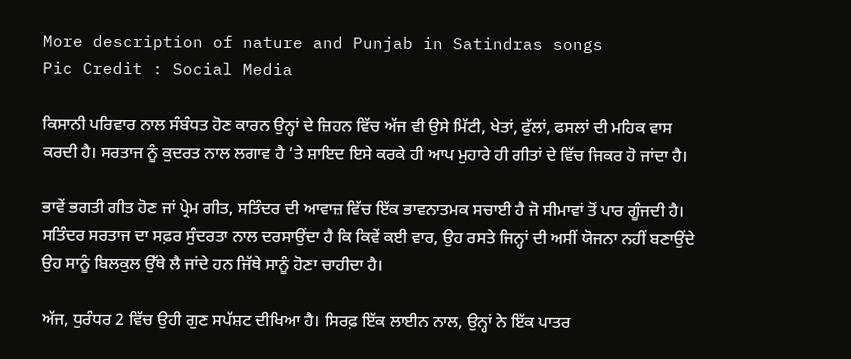More description of nature and Punjab in Satindras songs
Pic Credit : Social Media

ਕਿਸਾਨੀ ਪਰਿਵਾਰ ਨਾਲ ਸੰਬੰਧਤ ਹੋਣ ਕਾਰਨ ਉਨ੍ਹਾਂ ਦੇ ਜ਼ਿਹਨ ਵਿੱਚ ਅੱਜ ਵੀ ਉਸੇ ਮਿੱਟੀ, ਖੇਤਾਂ, ਫੁੱਲਾਂ, ਫਸਲਾਂ ਦੀ ਮਹਿਕ ਵਾਸ ਕਰਦੀ ਹੈ। ਸਰਤਾਜ ਨੂੰ ਕੁਦਰਤ ਨਾਲ ਲਗਾਵ ਹੈ ‘ਤੇ ਸ਼ਾਇਦ ਇਸੇ ਕਰਕੇ ਹੀ ਆਪ ਮੁਹਾਰੇ ਹੀ ਗੀਤਾਂ ਦੇ ਵਿੱਚ ਜਿਕਰ ਹੋ ਜਾਂਦਾ ਹੈ।

ਭਾਵੇਂ ਭਗਤੀ ਗੀਤ ਹੋਣ ਜਾਂ ਪ੍ਰੇਮ ਗੀਤ, ਸਤਿੰਦਰ ਦੀ ਆਵਾਜ਼ ਵਿੱਚ ਇੱਕ ਭਾਵਨਾਤਮਕ ਸਚਾਈ ਹੈ ਜੋ ਸੀਮਾਵਾਂ ਤੋਂ ਪਾਰ ਗੂੰਜਦੀ ਹੈ। ਸਤਿੰਦਰ ਸਰਤਾਜ ਦਾ ਸਫ਼ਰ ਸੁੰਦਰਤਾ ਨਾਲ ਦਰਸਾਉਂਦਾ ਹੈ ਕਿ ਕਿਵੇਂ ਕਈ ਵਾਰ, ਉਹ ਰਸਤੇ ਜਿਨ੍ਹਾਂ ਦੀ ਅਸੀਂ ਯੋਜਨਾ ਨਹੀਂ ਬਣਾਉਂਦੇ ਉਹ ਸਾਨੂੰ ਬਿਲਕੁਲ ਉੱਥੇ ਲੈ ਜਾਂਦੇ ਹਨ ਜਿੱਥੇ ਸਾਨੂੰ ਹੋਣਾ ਚਾਹੀਦਾ ਹੈ।

ਅੱਜ, ਧੁਰੰਧਰ 2 ਵਿੱਚ ਉਹੀ ਗੁਣ ਸਪੱਸ਼ਟ ਦੀਖਿਆ ਹੈ। ਸਿਰਫ਼ ਇੱਕ ਲਾਈਨ ਨਾਲ, ਉਨ੍ਹਾਂ ਨੇ ਇੱਕ ਪਾਤਰ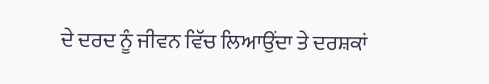ਦੇ ਦਰਦ ਨੂੰ ਜੀਵਨ ਵਿੱਚ ਲਿਆਉਂਦਾ ਤੇ ਦਰਸ਼ਕਾਂ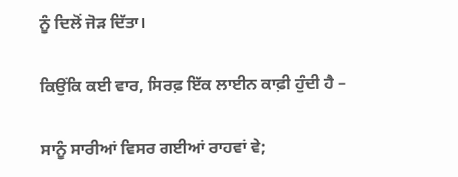ਨੂੰ ਦਿਲੋਂ ਜੋੜ ਦਿੱਤਾ।

ਕਿਉਂਕਿ ਕਈ ਵਾਰ, ਸਿਰਫ਼ ਇੱਕ ਲਾਈਨ ਕਾਫ਼ੀ ਹੁੰਦੀ ਹੈ –

ਸਾਨੂੰ ਸਾਰੀਆਂ ਵਿਸਰ ਗਈਆਂ ਰਾਹਵਾਂ ਵੇ;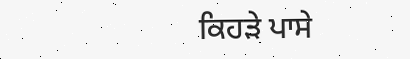ਕਿਹੜੇ ਪਾਸੇ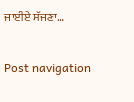ਜਾਈਏ ਸੱਜਣਾ…

Post navigation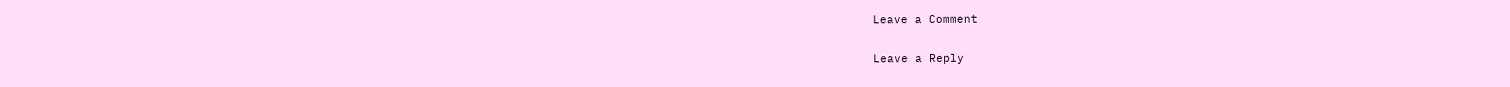Leave a Comment

Leave a Reply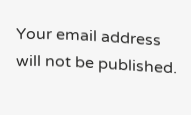Your email address will not be published.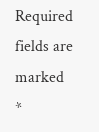Required fields are marked *